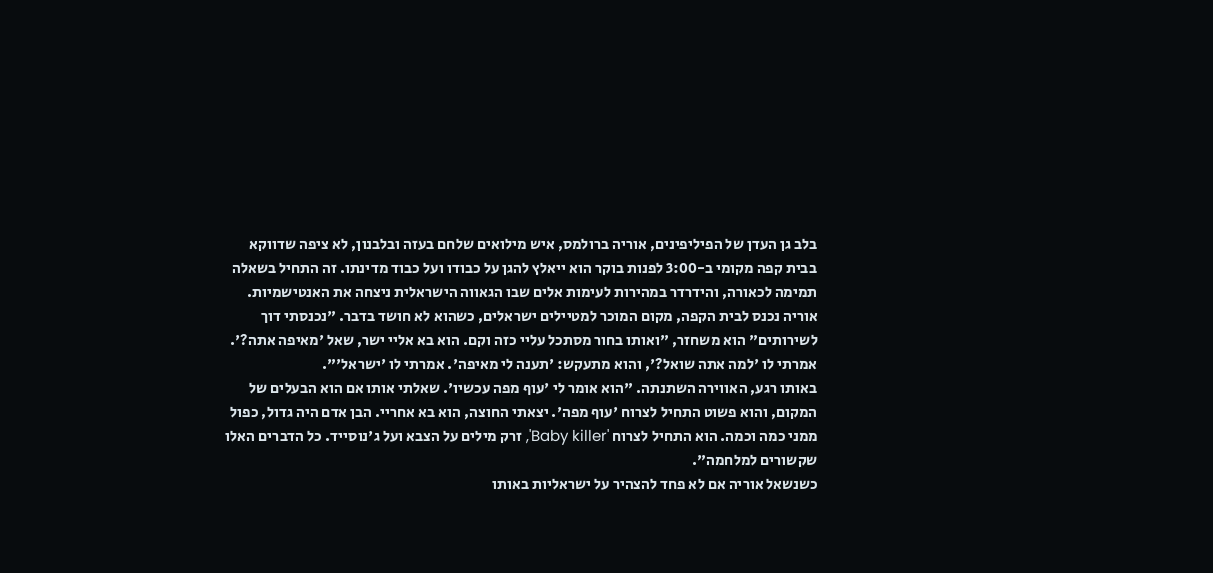בלב גן העדן של הפיליפינים, אוריה ברולמס, איש מילואים שלחם בעזה ובלבנון, לא ציפה שדווקא בבית קפה מקומי ב-3:00 לפנות בוקר הוא ייאלץ להגן על כבודו ועל כבוד מדינתו. זה התחיל בשאלה תמימה לכאורה, והידרדר במהירות לעימות אלים שבו הגאווה הישראלית ניצחה את האנטישמיות.
אוריה נכנס לבית הקפה, מקום המוכר למטיילים ישראלים, כשהוא לא חושד בדבר. "נכנסתי דוך לשירותים" הוא משחזר, "ואותו בחור מסתכל עליי כזה וקם. הוא בא אליי ישר, שאל 'מאיפה אתה?'. אמרתי לו 'למה אתה שואל?', והוא מתעקש: 'תענה לי מאיפה'. אמרתי לו 'ישראל'".
באותו רגע, האווירה השתנתה. "הוא אומר לי 'עוף מפה עכשיו'. שאלתי אותו אם הוא הבעלים של המקום, והוא פשוט התחיל לצרוח 'עוף מפה'. יצאתי החוצה, הוא בא אחריי. הבן אדם היה גדול, כפול ממני כמה וכמה. הוא התחיל לצרוח 'Baby killer', זרק מילים על הצבא ועל ג'נוסייד. כל הדברים האלו שקשורים למלחמה".
כשנשאל אוריה אם לא פחד להצהיר על ישראליות באותו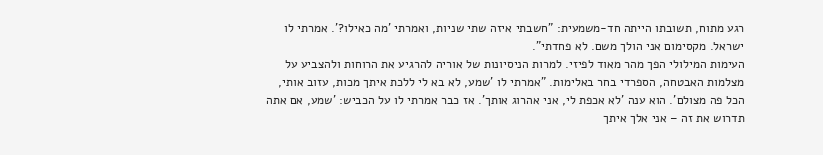רגע מתוח, תשובתו הייתה חד-משמעית: "חשבתי איזה שתי שניות, ואמרתי 'מה כאילו?'. אמרתי לו ישראל. מקסימום אני הולך משם. לא פחדתי".
העימות המילולי הפך מהר מאוד לפיזי. למרות הניסיונות של אוריה להרגיע את הרוחות ולהצביע על מצלמות האבטחה, הספרדי בחר באלימות. "אמרתי לו 'שמע, לא בא לי ללכת איתך מכות, עזוב אותי, הכל פה מצולם'. הוא ענה 'לא אכפת לי, אני אהרוג אותך'. אז כבר אמרתי לו על הכביש: 'שמע, אם אתה תדרוש את זה – אני אלך איתך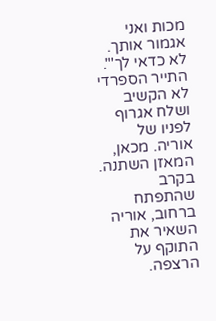מכות ואני אגמור אותך. לא כדאי לך'".
התייר הספרדי לא הקשיב ושלח אגרוף לפניו של אוריה. מכאן, המאזן השתנה. בקרב שהתפתח ברחוב, אוריה השאיר את התוקף על הרצפה.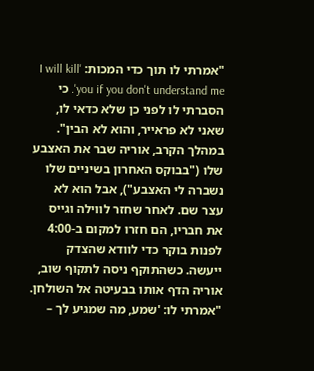"אמרתי לו תוך כדי המכות: 'I will kill you if you don't understand me'. כי הסברתי לו לפני כן שלא כדאי לו, שאני לא פראייר, והוא לא הבין".
במהלך הקרב, אוריה שבר את האצבע שלו ("בבוקס האחרון בשיניים שלו נשברה לי האצבע"), אבל הוא לא עצר שם. לאחר שחזר לווילה וגייס את חבריו, הם חזרו למקום ב-4:00 לפנות בוקר כדי לוודא שהצדק ייעשה. כשהתוקף ניסה לתקוף שוב, אוריה הדף אותו בבעיטה אל השולחן. "אמרתי לו: 'שמע, מה שמגיע לך –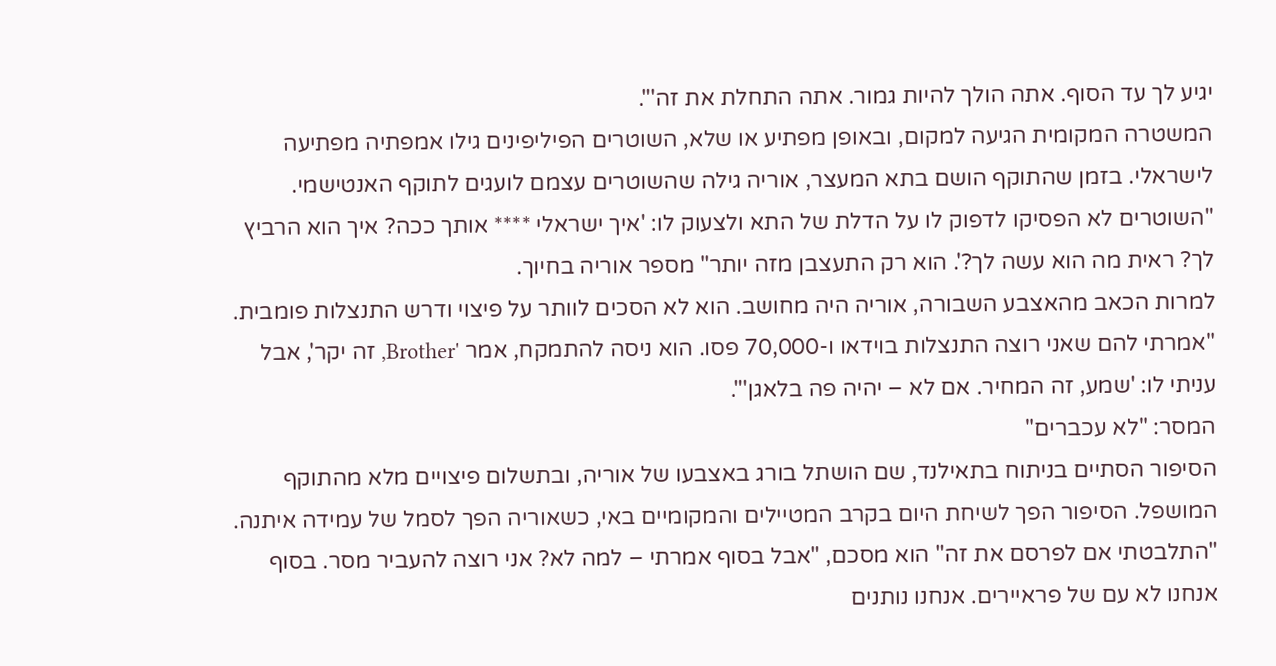יגיע לך עד הסוף. אתה הולך להיות גמור. אתה התחלת את זה'".
המשטרה המקומית הגיעה למקום, ובאופן מפתיע או שלא, השוטרים הפיליפינים גילו אמפתיה מפתיעה לישראלי. בזמן שהתוקף הושם בתא המעצר, אוריה גילה שהשוטרים עצמם לועגים לתוקף האנטישמי.
"השוטרים לא הפסיקו לדפוק לו על הדלת של התא ולצעוק לו: 'איך ישראלי **** אותך ככה? איך הוא הרביץ לך? ראית מה הוא עשה לך?'. הוא רק התעצבן מזה יותר" מספר אוריה בחיוך.
למרות הכאב מהאצבע השבורה, אוריה היה מחושב. הוא לא הסכים לוותר על פיצוי ודרש התנצלות פומבית. "אמרתי להם שאני רוצה התנצלות בוידאו ו-70,000 פסו. הוא ניסה להתמקח, אמר 'Brother, זה יקר', אבל עניתי לו: 'שמע, זה המחיר. אם לא – יהיה פה בלאגן'".
המסר: "לא עכברים"
הסיפור הסתיים בניתוח בתאילנד, שם הושתל בורג באצבעו של אוריה, ובתשלום פיצויים מלא מהתוקף המושפל. הסיפור הפך לשיחת היום בקרב המטיילים והמקומיים באי, כשאוריה הפך לסמל של עמידה איתנה.
"התלבטתי אם לפרסם את זה" הוא מסכם, "אבל בסוף אמרתי – למה לא? אני רוצה להעביר מסר. בסוף אנחנו לא עם של פראיירים. אנחנו נותנים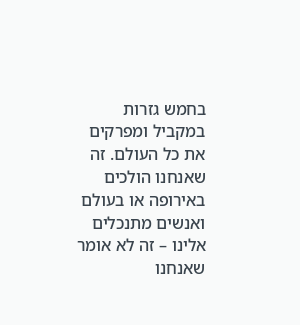בחמש גזרות במקביל ומפרקים את כל העולם. זה שאנחנו הולכים באירופה או בעולם ואנשים מתנכלים אלינו – זה לא אומר שאנחנו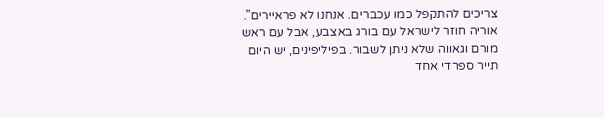צריכים להתקפל כמו עכברים. אנחנו לא פראיירים".
אוריה חוזר לישראל עם בורג באצבע, אבל עם ראש מורם וגאווה שלא ניתן לשבור. בפיליפינים, יש היום תייר ספרדי אחד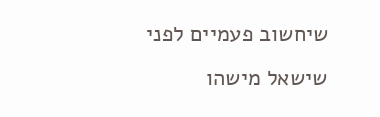שיחשוב פעמיים לפני שישאל מישהו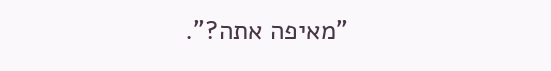"מאיפה אתה?".